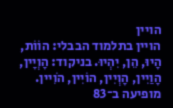הויין
הויין בתלמוד הבבלי: הוֹוֹת, הָיוּ, הֵן, יִהְיוּ. בניקוד: הָוְיָין, הָוַיִין, הָוְיִין, הוֹיִין, הֹוִיין. מופיעה ב־83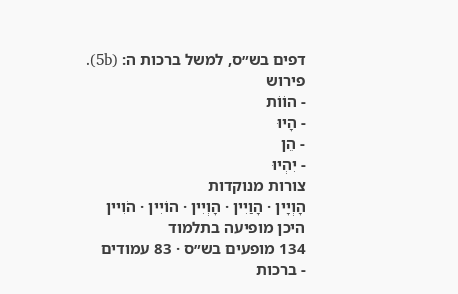דפים בש״ס, למשל ברכות ה: (5b).
פירוש
- הוֹוֹת
- הָיוּ
- הֵן
- יִהְיוּ
צורות מנוקדות
הָוְיָין · הָוַיִין · הָוְיִין · הוֹיִין · הֹוִיין
היכן מופיעה בתלמוד
134 מופעים בש״ס · 83 עמודים
- ברכות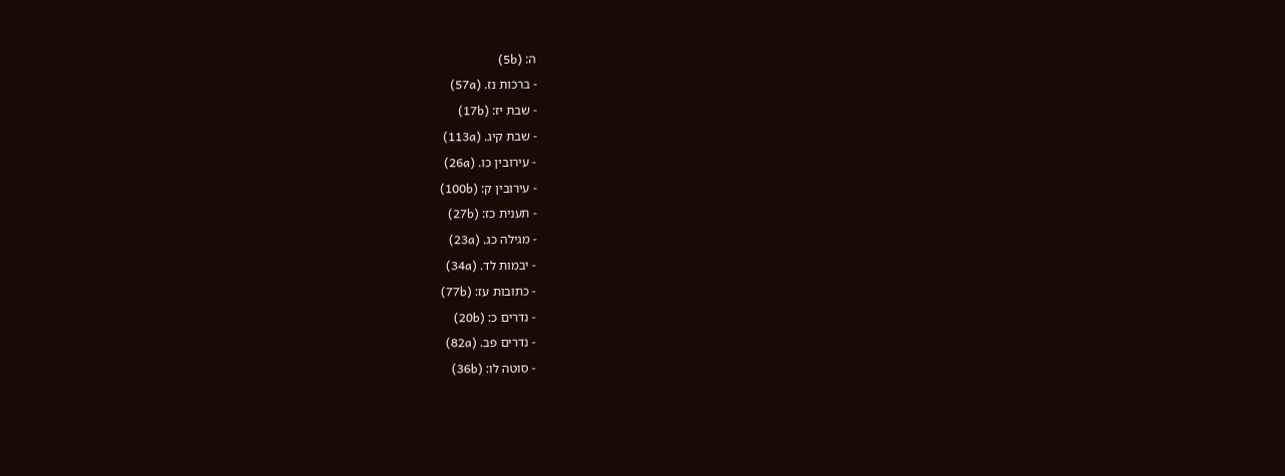ה: (5b)
- ברכות נז. (57a)
- שבת יז: (17b)
- שבת קיג. (113a)
- עירובין כו. (26a)
- עירובין ק: (100b)
- תענית כז: (27b)
- מגילה כג. (23a)
- יבמות לד. (34a)
- כתובות עז: (77b)
- נדרים כ: (20b)
- נדרים פב. (82a)
- סוטה לו: (36b)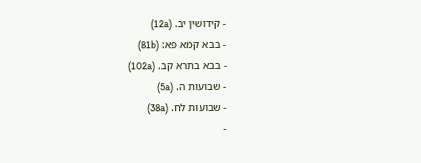- קידושין יב. (12a)
- בבא קמא פא: (81b)
- בבא בתרא קב. (102a)
- שבועות ה. (5a)
- שבועות לח. (38a)
-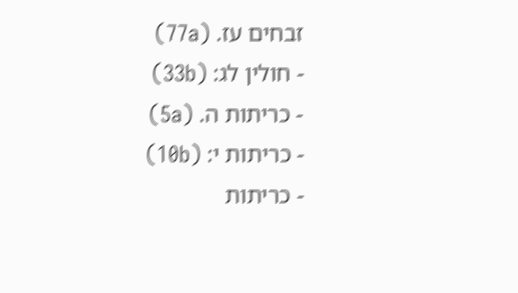זבחים עז. (77a)
- חולין לג: (33b)
- כריתות ה. (5a)
- כריתות י: (10b)
- כריתות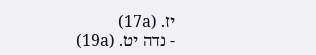יז. (17a)
- נדה יט. (19a)